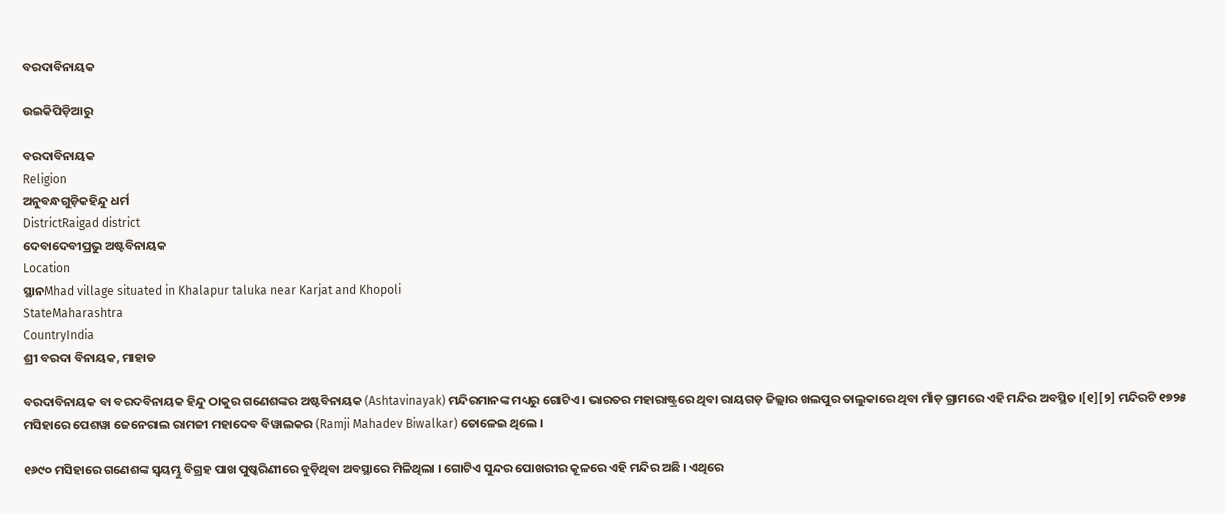ବରଦାବିନାୟକ

ଉଇକିପିଡ଼ିଆ‌ରୁ

ବରଦାବିନାୟକ
Religion
ଅନୁବନ୍ଧଗୁଡ଼ିକହିନ୍ଦୁ ଧର୍ମ
DistrictRaigad district
ଦେବାଦେବୀପ୍ରଭୁ ଅଷ୍ଟବିନାୟକ
Location
ସ୍ଥାନMhad village situated in Khalapur taluka near Karjat and Khopoli
StateMaharashtra
CountryIndia
ଶ୍ରୀ ବରଦା ବିନାୟକ, ମାହାଡ

ବରଦାବିନାୟକ ବା ବରଦବିନାୟକ ହିନ୍ଦୁ ଠାକୁର ଗଣେଶଙ୍କର ଅଷ୍ଟବିନାୟକ (Ashtavinayak) ମନ୍ଦିରମାନଙ୍କ ମଧ୍ୟରୁ ଗୋଟିଏ । ଭାରତର ମହାରାଷ୍ଟ୍ରରେ ଥିବା ରାୟଗଡ଼ ଜିଲ୍ଲାର ଖଲପୁର ତାଲୁକାରେ ଥିବା ମାଁଡ଼ ଗ୍ରାମରେ ଏହି ମନ୍ଦିର ଅବସ୍ଥିତ ।[୧][୨] ମନ୍ଦିରଟି ୧୭୨୫ ମସିହାରେ ପେଶୱା ଜେନେରାଲ ରାମଜୀ ମହାଦେବ ବିୱାଲକର (Ramji Mahadev Biwalkar) ତୋଳେଇ ଥିଲେ ।

୧୬୯୦ ମସିହାରେ ଗଣେଶଙ୍କ ସ୍ୱୟମ୍ଭୁ ବିଗ୍ରହ ପାଖ ପୁଷ୍କରିଣୀରେ ବୁଡ଼ିଥିବା ଅବସ୍ଥାରେ ମିଳିଥିଲା । ଗୋଟିଏ ସୁନ୍ଦର ପୋଖରୀର କୂଳରେ ଏହି ମନ୍ଦିର ଅଛି । ଏଥିରେ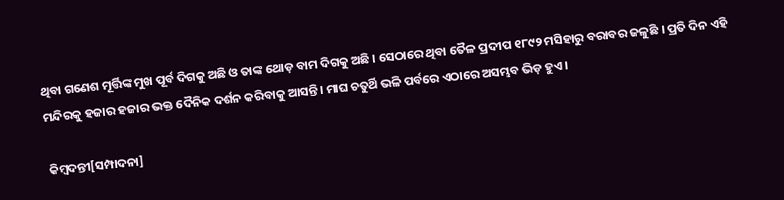ଥିବା ଗଣେଶ ମୂର୍ତ୍ତିଙ୍କ ମୁଖ ପୂର୍ବ ଦିଗକୁ ଅଛି ଓ ତାଙ୍କ ଥୋଡ଼ ବାମ ଦିଗକୁ ଅଛି । ସେଠାରେ ଥିବା ତୈଳ ପ୍ରଦୀପ ୧୮୯୨ ମସିହାରୁ ବରାବର ଜଳୁଛି । ପ୍ରତି ଦିନ ଏହି ମନ୍ଦିରକୁ ହଜାର ହଜାର ଭକ୍ତ ଦୈନିକ ଦର୍ଶନ କରିବାକୁ ଆସନ୍ତି । ମାଘ ଚତୁର୍ଥି ଭଳି ପର୍ବରେ ଏଠାରେ ଅସମ୍ଭବ ଭିଡ଼ ହୁଏ ।

କିମ୍ବଦନ୍ତୀ[ସମ୍ପାଦନା]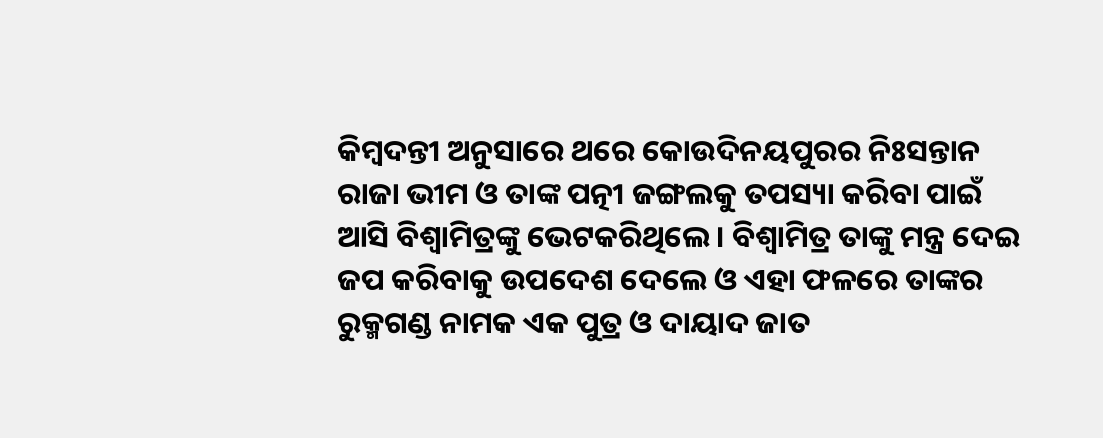କିମ୍ବଦନ୍ତୀ ଅନୁସାରେ ଥରେ କୋଉଦିନୟପୁରର ନିଃସନ୍ତାନ ରାଜା ଭୀମ ଓ ତାଙ୍କ ପତ୍ନୀ ଜଙ୍ଗଲକୁ ତପସ୍ୟା କରିବା ପାଇଁ ଆସି ବିଶ୍ୱାମିତ୍ରଙ୍କୁ ଭେଟକରିଥିଲେ । ବିଶ୍ୱାମିତ୍ର ତାଙ୍କୁ ମନ୍ତ୍ର ଦେଇ ଜପ କରିବାକୁ ଉପଦେଶ ଦେଲେ ଓ ଏହା ଫଳରେ ତାଙ୍କର ରୁକ୍ମଗଣ୍ଡ ନାମକ ଏକ ପୁତ୍ର ଓ ଦାୟାଦ ଜାତ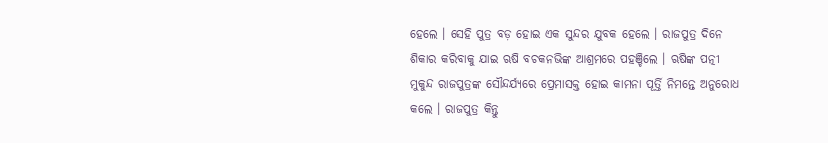ହେଲେ । ସେହି ପୁତ୍ର ବଡ଼ ହୋଇ ଏକ ସୁନ୍ଦର ଯୁବକ ହେଲେ । ରାଜପୁତ୍ର ଦିନେ ଶିକାର କରିବାକୁ ଯାଇ ଋଷି ବଚକନଭିଙ୍କ ଆଶ୍ରମରେ ପହଞ୍ଚିଲେ । ଋଷିଙ୍କ ପତ୍ନୀ ମୁକୁନ୍ଦ ରାଜପୁତ୍ରଙ୍କ ସୌନ୍ଦର୍ଯ୍ୟରେ ପ୍ରେମାସକ୍ତ ହୋଇ କାମନା ପୂର୍ତ୍ତି ନିମନ୍ତେ ଅନୁରୋଧ କଲେ । ରାଜପୁତ୍ର କିନ୍ତୁ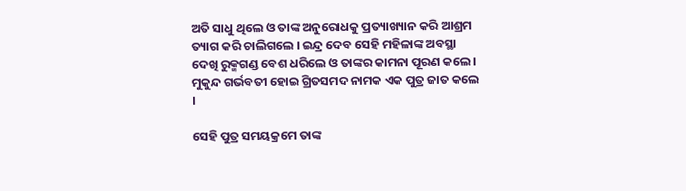ଅତି ସାଧୁ ଥିଲେ ଓ ତାଙ୍କ ଅନୁରୋଧକୁ ପ୍ରତ୍ୟାଖ୍ୟାନ କରି ଆଶ୍ରମ ତ୍ୟାଗ କରି ଚାଲିଗଲେ । ଇନ୍ଦ୍ର ଦେବ ସେହି ମହିଳାଙ୍କ ଅବସ୍ଥା ଦେଖି ରୁକ୍ମଗଣ୍ଡ ବେଶ ଧରିଲେ ଓ ତାଙ୍କର କାମନା ପୂରଣ କଲେ । ମୁକୁନ୍ଦ ଗର୍ଭବତୀ ହୋଇ ଗ୍ରିତସମଦ ନାମକ ଏକ ପୁତ୍ର ଜାତ କଲେ ।

ସେହି ପୁତ୍ର ସମୟକ୍ରମେ ତାଙ୍କ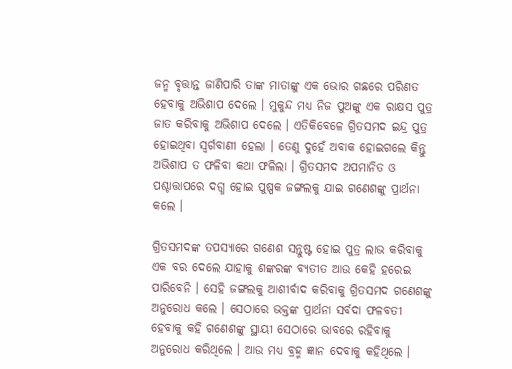ଜନ୍ମ ବୃତ୍ତାନ୍ତ ଜାଣିପାରି ତାଙ୍କ ମାତାଙ୍କୁ ଏକ ଭୋର ଗଛରେ ପରିଣତ ହେବାକୁ ଅଭିଶାପ ଦେଲେ । ମୁକୁନ୍ଦ ମଧ୍ୟ ନିଜ ପୁଅଙ୍କୁ ଏକ ରାକ୍ଷସ ପୁତ୍ର ଜାତ କରିବାକୁ ଅଭିଶାପ ଦେଲେ । ଏତିକିବେଳେ ଗ୍ରିତସମଦ ଇନ୍ଦ୍ର ପୁତ୍ର ହୋଇଥିବା ସ୍ୱର୍ଗବାଣୀ ହେଲା । ତେଣୁ ଦୁହେଁ ଅବାକ ହୋଇଗଲେ କିନ୍ତୁ ଅଭିଶାପ ତ ଫଳିବା କଥା ଫଳିଲା । ଗ୍ରିତସମଦ ଅପମାନିତ ଓ ପଶ୍ଚାତ୍ତାପରେ ଦଗ୍ଧ ହୋଇ ପୁଷ୍ପକ ଜଙ୍ଗଲକୁ ଯାଇ ଗଣେଶଙ୍କୁ ପ୍ରାର୍ଥନା କଲେ ।

ଗ୍ରିତସମଦଙ୍କ ତପସ୍ୟାରେ ଗଣେଶ ସନ୍ତୁଷ୍ଟ ହୋଇ ପୁତ୍ର ଲାଭ କରିବାକୁ ଏକ ବର ଦେଲେ ଯାହାକୁ ଶଙ୍କରଙ୍କ ବ୍ୟତୀତ ଆଉ କେହି ହରେଇ ପାରିବେନି । ସେହି ଜଙ୍ଗଲକୁ ଆଶୀର୍ବାଦ କରିବାକୁ ଗ୍ରିତସମଦ ଗଣେଶଙ୍କୁ ଅନୁରୋଧ କଲେ । ସେଠାରେ ଭକ୍ତଙ୍କ ପ୍ରାର୍ଥନା ସର୍ବଦା ଫଳବତୀ ହେବାକୁ କହି ଗଣେଶଙ୍କୁ ସ୍ଥାୟୀ ସେଠାରେ ଭାବରେ ରହିବାକୁ ଅନୁରୋଧ କରିଥିଲେ । ଆଉ ମଧ୍ୟ ବ୍ରହ୍ମ ଜ୍ଞାନ ଦେବାକୁ କହିଥିଲେ ।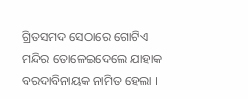ଗ୍ରିତସମଦ ସେଠାରେ ଗୋଟିଏ ମନ୍ଦିର ତୋଳେଇଦେଲେ ଯାହାକ ବରଦାବିନାୟକ ନାମିତ ହେଲା ।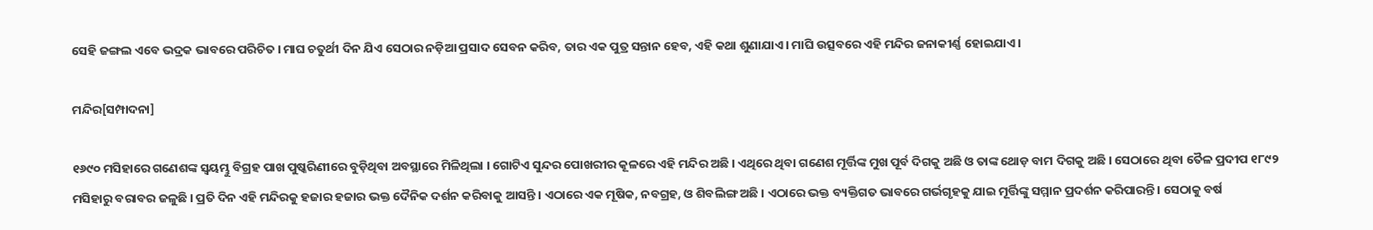ସେହି ଜଙ୍ଗଲ ଏବେ ଭଦ୍ରକ ଭାବରେ ପରିଚିତ । ମାଘ ଚତୁର୍ଥୀ ଦିନ ଯିଏ ସେଠାର ନଡ଼ିଆ ପ୍ରସାଦ ସେବନ କରିବ, ତାର ଏକ ପୁତ୍ର ସନ୍ତାନ ହେବ, ଏହି କଥା ଶୁଣାଯାଏ । ମାଘି ଉତ୍ସବରେ ଏହି ମନ୍ଦିର ଜନାକୀର୍ଣ୍ଣ ହୋଇଯାଏ ।

ମନ୍ଦିର[ସମ୍ପାଦନା]

୧୬୯୦ ମସିହାରେ ଗଣେଶଙ୍କ ସ୍ୱୟମ୍ଭୁ ବିଗ୍ରହ ପାଖ ପୁଷ୍କରିଣୀରେ ବୁଡ଼ିଥିବା ଅବସ୍ଥାରେ ମିଳିଥିଲା । ଗୋଟିଏ ସୁନ୍ଦର ପୋଖରୀର କୂଳରେ ଏହି ମନ୍ଦିର ଅଛି । ଏଥିରେ ଥିବା ଗଣେଶ ମୂର୍ତ୍ତିଙ୍କ ମୁଖ ପୂର୍ବ ଦିଗକୁ ଅଛି ଓ ତାଙ୍କ ଥୋଡ଼ ବାମ ଦିଗକୁ ଅଛି । ସେଠାରେ ଥିବା ତୈଳ ପ୍ରଦୀପ ୧୮୯୨ ମସିହାରୁ ବରାବର ଜଳୁଛି । ପ୍ରତି ଦିନ ଏହି ମନ୍ଦିରକୁ ହଜାର ହଜାର ଭକ୍ତ ଦୈନିକ ଦର୍ଶନ କରିବାକୁ ଆସନ୍ତି । ଏଠାରେ ଏକ ମୂଷିକ, ନବଗ୍ରହ, ଓ ଶିବଲିଙ୍ଗ ଅଛି । ଏଠାରେ ଭକ୍ତ ବ୍ୟକ୍ତିଗତ ଭାବରେ ଗର୍ଭଗୃହକୁ ଯାଇ ମୂର୍ତ୍ତିଙ୍କୁ ସମ୍ମାନ ପ୍ରଦର୍ଶନ କରିପାରନ୍ତି । ସେଠାକୁ ବର୍ଷ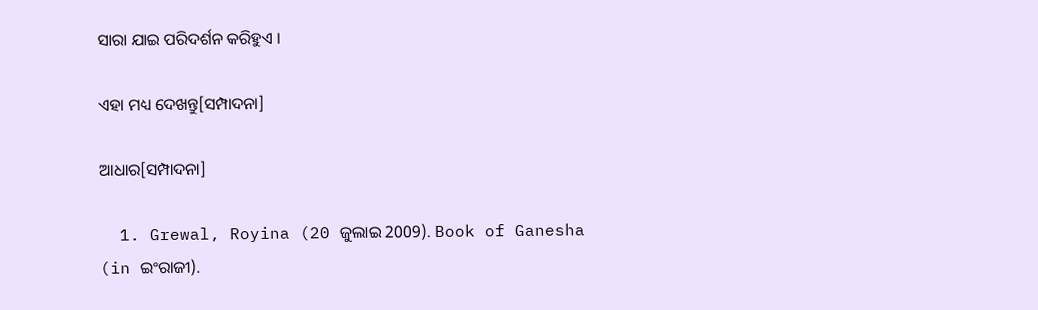ସାରା ଯାଇ ପରିଦର୍ଶନ କରିହୁଏ ।

ଏହା ମଧ୍ୟ ଦେଖନ୍ତୁ[ସମ୍ପାଦନା]

ଆଧାର[ସମ୍ପାଦନା]

  1. Grewal, Royina (20 ଜୁଲାଇ 2009). Book of Ganesha (in ଇଂରାଜୀ).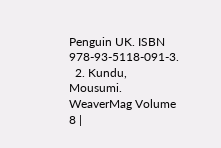Penguin UK. ISBN 978-93-5118-091-3.
  2. Kundu, Mousumi. WeaverMag Volume 8 |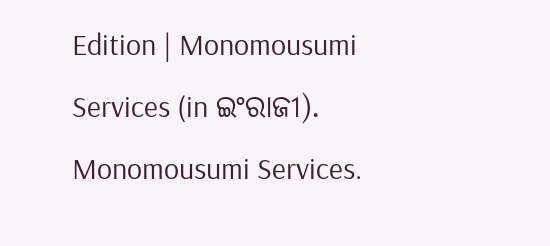Edition | Monomousumi Services (in ଇଂରାଜୀ). Monomousumi Services.